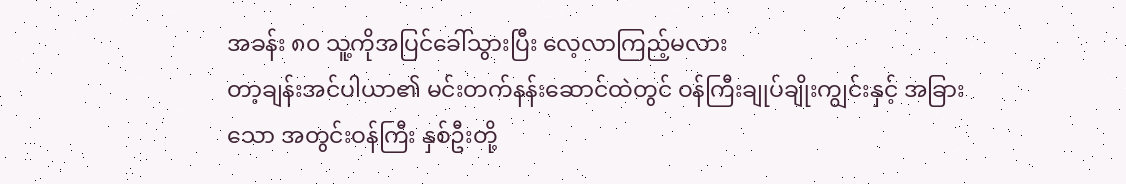အခန်း ၈၀ သူ့ကိုအပြင်ခေါ်သွားပြီး လေ့လာကြည့်မလား
တာ့ချန်းအင်ပါယာ၏ မင်းတက်နန်းဆောင်ထဲတွင် ဝန်ကြီးချုပ်ချိုးကျွင်းနှင့် အခြားသော အတွင်းဝန်ကြီး နှစ်ဦးတို့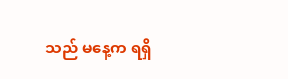သည် မနေ့က ရရှိ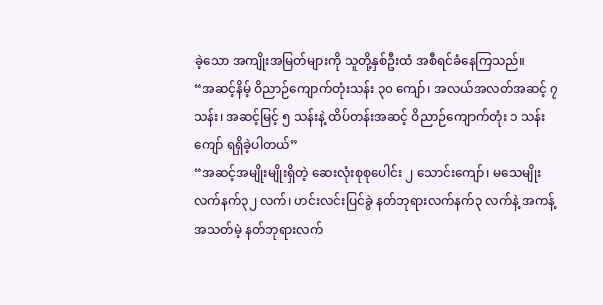ခဲ့သော အကျိုးအမြတ်များကို သူတို့နှစ်ဦးထံ အစီရင်ခံနေကြသည်။
“အဆင့်နိမ့် ဝိညာဉ်ကျောက်တုံးသန်း ၃၀ ကျော်၊ အလယ်အလတ်အဆင့် ၇ သန်း၊ အဆင့်မြင့် ၅ သန်းနဲ့ ထိပ်တန်းအဆင့် ဝိညာဉ်ကျောက်တုံး ၁ သန်းကျော် ရရှိခဲ့ပါတယ်”
“အဆင့်အမျိုးမျိုးရှိတဲ့ ဆေးလုံးစုစုပေါင်း ၂ သောင်းကျော်၊ မသေမျိုးလက်နက်၃၂ လက်၊ ဟင်းလင်းပြင်ခွဲ နတ်ဘုရားလက်နက်၃ လက်နဲ့ အကန့်အသတ်မဲ့ နတ်ဘုရားလက်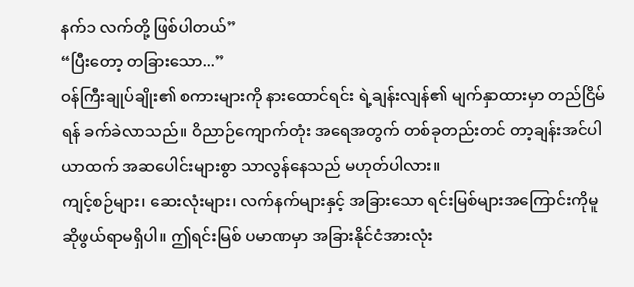နက်၁ လက်တို့ ဖြစ်ပါတယ်”
“ပြီးတော့ တခြားသော...”
ဝန်ကြီးချုပ်ချိုး၏ စကားများကို နားထောင်ရင်း ရဲ့ချန်းလျန်၏ မျက်နှာထားမှာ တည်ငြိမ်ရန် ခက်ခဲလာသည်။ ဝိညာဉ်ကျောက်တုံး အရေအတွက် တစ်ခုတည်းတင် တာ့ချန်းအင်ပါယာထက် အဆပေါင်းများစွာ သာလွန်နေသည် မဟုတ်ပါလား။
ကျင့်စဉ်များ၊ ဆေးလုံးများ၊ လက်နက်များနှင့် အခြားသော ရင်းမြစ်များအကြောင်းကိုမူ ဆိုဖွယ်ရာမရှိပါ။ ဤရင်းမြစ် ပမာဏမှာ အခြားနိုင်ငံအားလုံး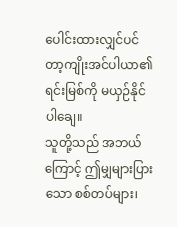ပေါင်းထားလျှင်ပင် တာ့ကျိုးအင်ပါယာ၏ ရင်းမြစ်ကို မယှဉ်နိုင်ပါချေ။
သူတို့သည် အဘယ်ကြောင့် ဤမျှများပြားသော စစ်တပ်များ၊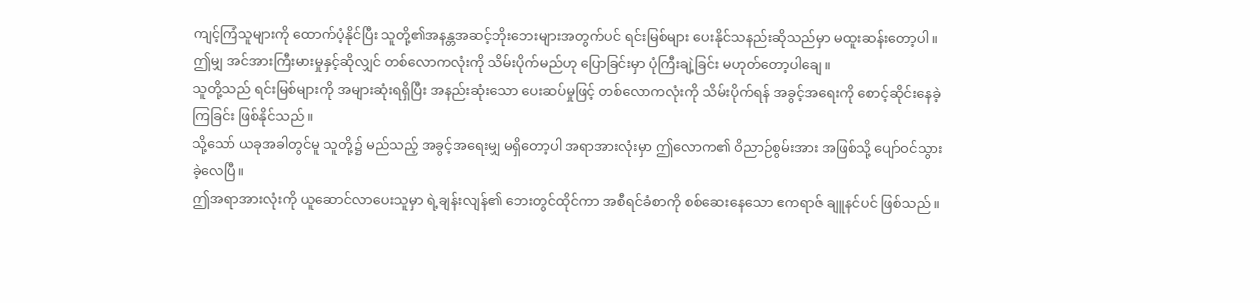ကျင့်ကြံသူများကို ထောက်ပံ့နိုင်ပြီး သူတို့၏အနန္တအဆင့်ဘိုးဘေးများအတွက်ပင် ရင်းမြစ်များ ပေးနိုင်သနည်းဆိုသည်မှာ မထူးဆန်းတော့ပါ။
ဤမျှ အင်အားကြီးမားမှုနှင့်ဆိုလျှင် တစ်လောကလုံးကို သိမ်းပိုက်မည်ဟု ပြောခြင်းမှာ ပုံကြီးချဲ့ခြင်း မဟုတ်တော့ပါချေ။
သူတို့သည် ရင်းမြစ်များကို အများဆုံးရရှိပြီး အနည်းဆုံးသော ပေးဆပ်မှုဖြင့် တစ်လောကလုံးကို သိမ်းပိုက်ရန် အခွင့်အရေးကို စောင့်ဆိုင်းနေခဲ့ကြခြင်း ဖြစ်နိုင်သည်။
သို့သော် ယခုအခါတွင်မူ သူတို့၌ မည်သည့် အခွင့်အရေးမျှ မရှိတော့ပါ အရာအားလုံးမှာ ဤလောက၏ ဝိညာဉ်စွမ်းအား အဖြစ်သို့ ပျော်ဝင်သွားခဲ့လေပြီ။
ဤအရာအားလုံးကို ယူဆောင်လာပေးသူမှာ ရဲ့ချန်းလျန်၏ ဘေးတွင်ထိုင်ကာ အစီရင်ခံစာကို စစ်ဆေးနေသော ဧကရာဇ် ချူနင်ပင် ဖြစ်သည်။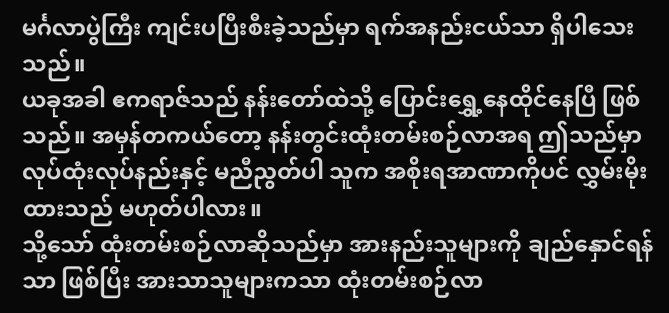မင်္ဂလာပွဲကြီး ကျင်းပပြီးစီးခဲ့သည်မှာ ရက်အနည်းငယ်သာ ရှိပါသေးသည်။
ယခုအခါ ဧကရာဇ်သည် နန်းတော်ထဲသို့ ပြောင်းရွှေ့နေထိုင်နေပြီ ဖြစ်သည်။ အမှန်တကယ်တော့ နန်းတွင်းထုံးတမ်းစဉ်လာအရ ဤသည်မှာ လုပ်ထုံးလုပ်နည်းနှင့် မညီညွတ်ပါ သူက အစိုးရအာဏာကိုပင် လွှမ်းမိုးထားသည် မဟုတ်ပါလား။
သို့သော် ထုံးတမ်းစဉ်လာဆိုသည်မှာ အားနည်းသူများကို ချည်နှောင်ရန်သာ ဖြစ်ပြီး အားသာသူများကသာ ထုံးတမ်းစဉ်လာ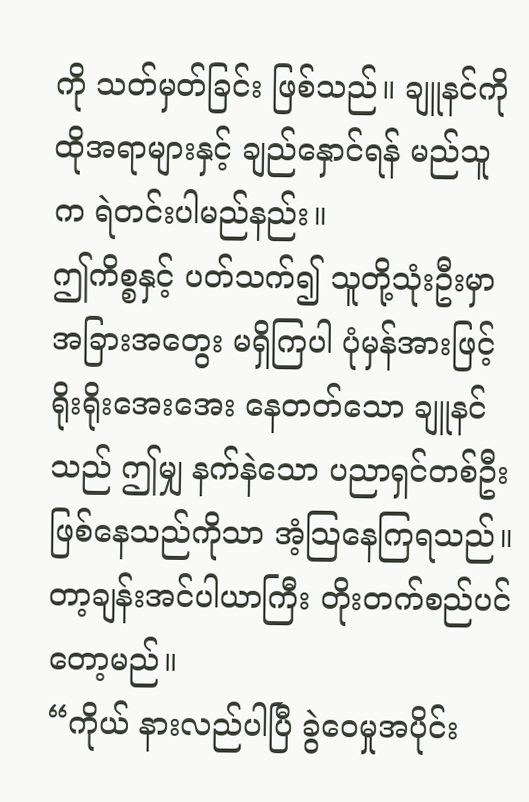ကို သတ်မှတ်ခြင်း ဖြစ်သည်။ ချူနင်ကို ထိုအရာများနှင့် ချည်နှောင်ရန် မည်သူက ရဲတင်းပါမည်နည်း။
ဤကိစ္စနှင့် ပတ်သက်၍ သူတို့သုံးဦးမှာ အခြားအတွေး မရှိကြပါ ပုံမှန်အားဖြင့် ရိုးရိုးအေးအေး နေတတ်သော ချူနင်သည် ဤမျှ နက်နဲသော ပညာရှင်တစ်ဦး ဖြစ်နေသည်ကိုသာ အံ့သြနေကြရသည်။
တာ့ချန်းအင်ပါယာကြီး တိုးတက်စည်ပင်တော့မည်။
“ကိုယ် နားလည်ပါပြီ ခွဲဝေမှုအပိုင်း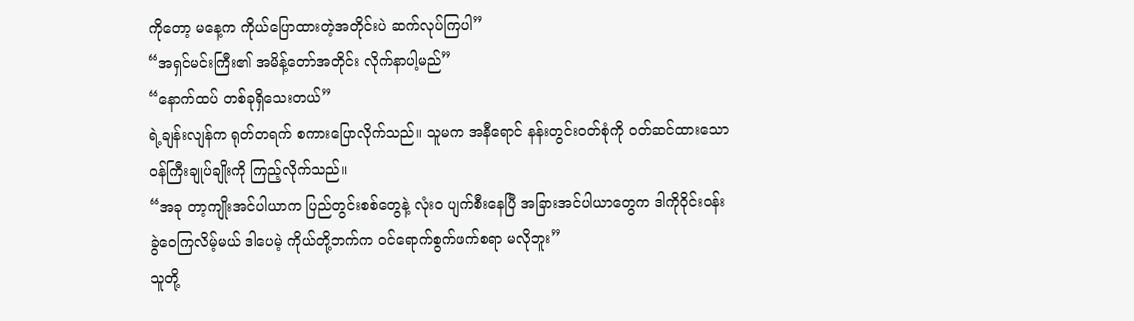ကိုတော့ မနေ့က ကိုယ်ပြောထားတဲ့အတိုင်းပဲ ဆက်လုပ်ကြပါ”
“အရှင်မင်းကြီး၏ အမိန့်တော်အတိုင်း လိုက်နာပါ့မည်”
“နောက်ထပ် တစ်ခုရှိသေးတယ်”
ရဲ့ချန်းလျန်က ရုတ်တရက် စကားပြောလိုက်သည်။ သူမက အနီရောင် နန်းတွင်းဝတ်စုံကို ဝတ်ဆင်ထားသော ဝန်ကြီးချုပ်ချိုးကို ကြည့်လိုက်သည်။
“အခု တာ့ကျိုးအင်ပါယာက ပြည်တွင်းစစ်တွေနဲ့ လုံးဝ ပျက်စီးနေပြီ အခြားအင်ပါယာတွေက ဒါကိုဝိုင်းဝန်းခွဲဝေကြလိမ့်မယ် ဒါပေမဲ့ ကိုယ်တို့ဘက်က ဝင်ရောက်စွက်ဖက်စရာ မလိုဘူး”
သူတို့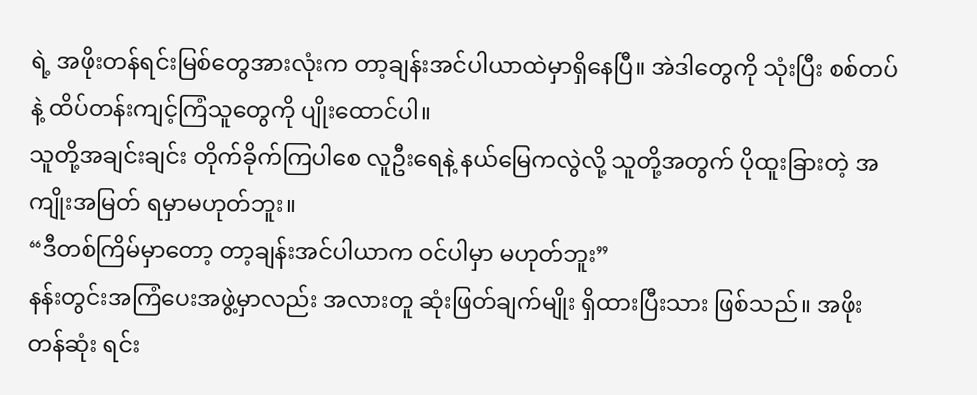ရဲ့ အဖိုးတန်ရင်းမြစ်တွေအားလုံးက တာ့ချန်းအင်ပါယာထဲမှာရှိနေပြီ။ အဲဒါတွေကို သုံးပြီး စစ်တပ်နဲ့ ထိပ်တန်းကျင့်ကြံသူတွေကို ပျိုးထောင်ပါ။
သူတို့အချင်းချင်း တိုက်ခိုက်ကြပါစေ လူဦးရေနဲ့ နယ်မြေကလွဲလို့ သူတို့အတွက် ပိုထူးခြားတဲ့ အကျိုးအမြတ် ရမှာမဟုတ်ဘူး။
“ဒီတစ်ကြိမ်မှာတော့ တာ့ချန်းအင်ပါယာက ဝင်ပါမှာ မဟုတ်ဘူး”
နန်းတွင်းအကြံပေးအဖွဲ့မှာလည်း အလားတူ ဆုံးဖြတ်ချက်မျိုး ရှိထားပြီးသား ဖြစ်သည်။ အဖိုးတန်ဆုံး ရင်း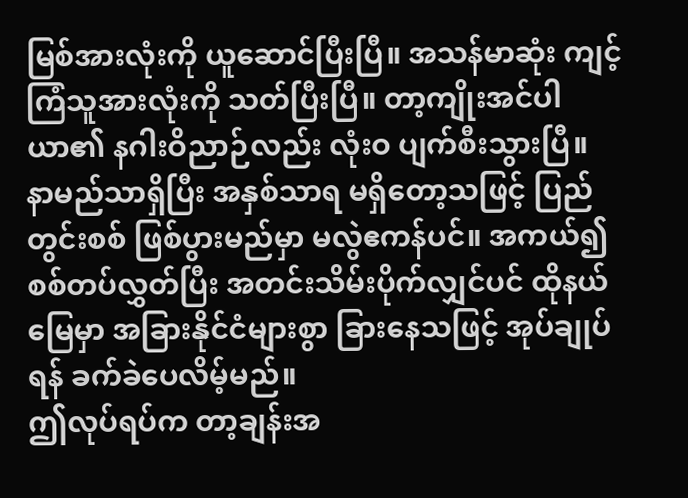မြစ်အားလုံးကို ယူဆောင်ပြီးပြီ။ အသန်မာဆုံး ကျင့်ကြံသူအားလုံးကို သတ်ပြီးပြီ။ တာ့ကျိုးအင်ပါယာ၏ နဂါးဝိညာဉ်လည်း လုံးဝ ပျက်စီးသွားပြီ။
နာမည်သာရှိပြီး အနှစ်သာရ မရှိတော့သဖြင့် ပြည်တွင်းစစ် ဖြစ်ပွားမည်မှာ မလွဲဧကန်ပင်။ အကယ်၍ စစ်တပ်လွှတ်ပြီး အတင်းသိမ်းပိုက်လျှင်ပင် ထိုနယ်မြေမှာ အခြားနိုင်ငံများစွာ ခြားနေသဖြင့် အုပ်ချုပ်ရန် ခက်ခဲပေလိမ့်မည်။
ဤလုပ်ရပ်က တာ့ချန်းအ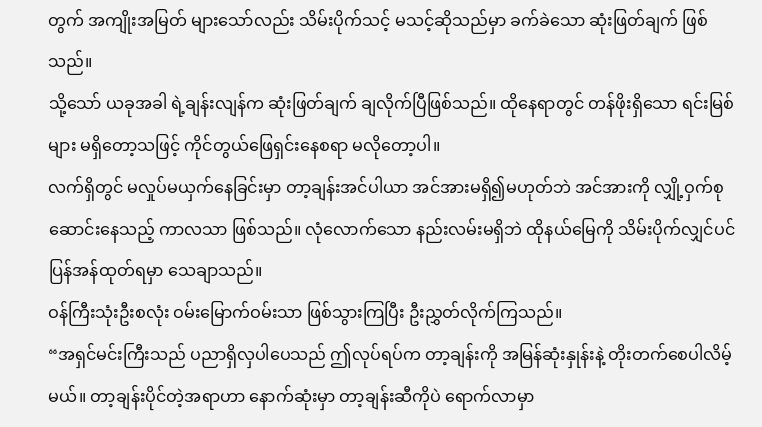တွက် အကျိုးအမြတ် များသော်လည်း သိမ်းပိုက်သင့် မသင့်ဆိုသည်မှာ ခက်ခဲသော ဆုံးဖြတ်ချက် ဖြစ်သည်။
သို့သော် ယခုအခါ ရဲ့ချန်းလျန်က ဆုံးဖြတ်ချက် ချလိုက်ပြီဖြစ်သည်။ ထိုနေရာတွင် တန်ဖိုးရှိသော ရင်းမြစ်များ မရှိတော့သဖြင့် ကိုင်တွယ်ဖြေရှင်းနေစရာ မလိုတော့ပါ။
လက်ရှိတွင် မလှုပ်မယှက်နေခြင်းမှာ တာ့ချန်းအင်ပါယာ အင်အားမရှိ၍မဟုတ်ဘဲ အင်အားကို လျှို့ဝှက်စုဆောင်းနေသည့် ကာလသာ ဖြစ်သည်။ လုံလောက်သော နည်းလမ်းမရှိဘဲ ထိုနယ်မြေကို သိမ်းပိုက်လျှင်ပင် ပြန်အန်ထုတ်ရမှာ သေချာသည်။
ဝန်ကြီးသုံးဦးစလုံး ဝမ်းမြောက်ဝမ်းသာ ဖြစ်သွားကြပြီး ဦးညွှတ်လိုက်ကြသည်။
“အရှင်မင်းကြီးသည် ပညာရှိလှပါပေသည် ဤလုပ်ရပ်က တာ့ချန်းကို အမြန်ဆုံးနှုန်းနဲ့ တိုးတက်စေပါလိမ့်မယ်။ တာ့ချန်းပိုင်တဲ့အရာဟာ နောက်ဆုံးမှာ တာ့ချန်းဆီကိုပဲ ရောက်လာမှာ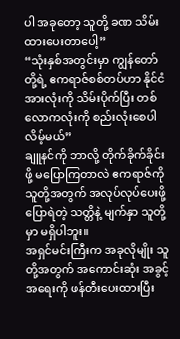ပါ အခုတော့ သူတို့ ခဏ သိမ်းထားပေးတာပေါ့”
“သုံးနှစ်အတွင်းမှာ ကျွန်တော်တို့ရဲ့ ဧကရာဇ်စစ်တပ်ဟာ နိုင်ငံအားလုံးကို သိမ်းပိုက်ပြီး တစ်လောကလုံးကို စည်းလုံးစေပါလိမ့်မယ်”
ချူနင်ကို ဘာလို့ တိုက်ခိုက်ခိုင်းဖို့ မပြောကြတာလဲ ဧကရာဇ်ကို သူတို့အတွက် အလုပ်လုပ်ပေးဖို့ ပြောရဲတဲ့ သတ္တိနဲ့ မျက်နှာ သူတို့မှာ မရှိပါဘူး။
အရှင်မင်းကြီးက အခုလိုမျိုး သူတို့အတွက် အကောင်းဆုံး အခွင့်အရေးကို ဖန်တီးပေးထားပြီး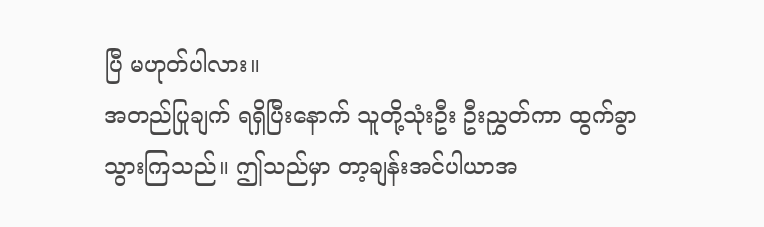ပြီ မဟုတ်ပါလား။
အတည်ပြုချက် ရရှိပြီးနောက် သူတို့သုံးဦး ဦးညွှတ်ကာ ထွက်ခွာသွားကြသည်။ ဤသည်မှာ တာ့ချန်းအင်ပါယာအ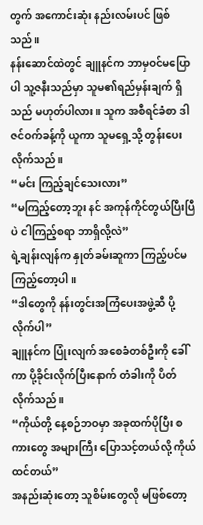တွက် အကောင်းဆုံး နည်းလမ်းပင် ဖြစ်သည်။
နန်းဆောင်ထဲတွင် ချူနင်က ဘာမှဝင်မပြောပါ သူ့ဇနီးသည်မှာ သူမ၏ရည်မှန်းချက် ရှိသည် မဟုတ်ပါလား။ သူက အစီရင်ခံစာ ဒါဇင်ဝက်ခန့်ကို ယူကာ သူမရှေ့သို့ တွန်းပေးလိုက်သည်။
“မင်း ကြည့်ချင်သေးလား”
“မကြည့်တော့ဘူး နင် အကုန်ကိုင်တွယ်ပြီးပြီပဲ ငါကြည့်စရာ ဘာရှိလို့လဲ”
ရဲ့ချန်းလျန်က နှုတ်ခမ်းဆူကာ ကြည့်ပင်မကြည့်တော့ပါ။
“ဒါတွေကို နန်းတွင်းအကြံပေးအဖွဲ့ဆီ ပို့လိုက်ပါ”
ချူနင်က ပြုံးလျက် အစေခံတစ်ဦးကို ခေါ်ကာ ပို့ခိုင်းလိုက်ပြီးနောက် တံခါးကို ပိတ်လိုက်သည်။
“ကိုယ်တို့ နေ့စဉ်ဘဝမှာ အခုထက်ပိုပြီး စကားတွေ အများကြီး ပြောသင့်တယ်လို့ ကိုယ်ထင်တယ်”
အနည်းဆုံးတော့ သူစိမ်းတွေလို မဖြစ်တော့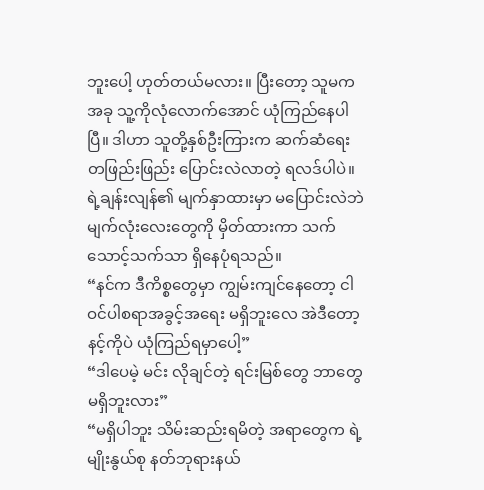ဘူးပေါ့ ဟုတ်တယ်မလား။ ပြီးတော့ သူမက အခု သူ့ကိုလုံလောက်အောင် ယုံကြည်နေပါပြီ။ ဒါဟာ သူတို့နှစ်ဦးကြားက ဆက်ဆံရေး တဖြည်းဖြည်း ပြောင်းလဲလာတဲ့ ရလဒ်ပါပဲ။
ရဲ့ချန်းလျန်၏ မျက်နှာထားမှာ မပြောင်းလဲဘဲ မျက်လုံးလေးတွေကို မှိတ်ထားကာ သက်သောင့်သက်သာ ရှိနေပုံရသည်။
“နင်က ဒီကိစ္စတွေမှာ ကျွမ်းကျင်နေတော့ ငါ ဝင်ပါစရာအခွင့်အရေး မရှိဘူးလေ အဲဒီတော့ နင့်ကိုပဲ ယုံကြည်ရမှာပေါ့”
“ဒါပေမဲ့ မင်း လိုချင်တဲ့ ရင်းမြစ်တွေ ဘာတွေ မရှိဘူးလား”
“မရှိပါဘူး သိမ်းဆည်းရမိတဲ့ အရာတွေက ရဲ့မျိုးနွယ်စု နတ်ဘုရားနယ်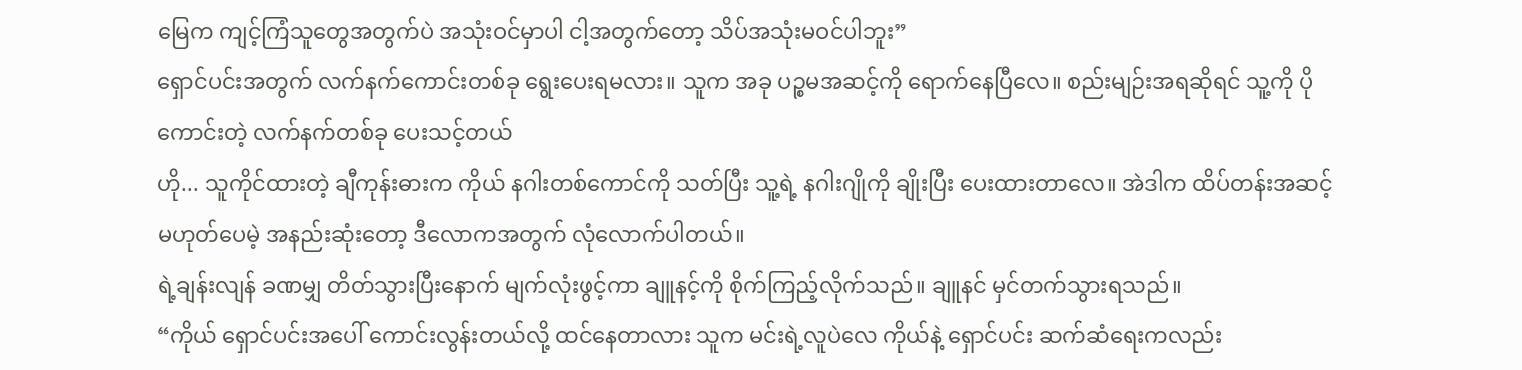မြေက ကျင့်ကြံသူတွေအတွက်ပဲ အသုံးဝင်မှာပါ ငါ့အတွက်တော့ သိပ်အသုံးမဝင်ပါဘူး”
ရှောင်ပင်းအတွက် လက်နက်ကောင်းတစ်ခု ရွေးပေးရမလား။ သူက အခု ပဉ္စမအဆင့်ကို ရောက်နေပြီလေ။ စည်းမျဉ်းအရဆိုရင် သူ့ကို ပိုကောင်းတဲ့ လက်နက်တစ်ခု ပေးသင့်တယ်
ဟို... သူကိုင်ထားတဲ့ ချီကုန်းဓားက ကိုယ် နဂါးတစ်ကောင်ကို သတ်ပြီး သူ့ရဲ့ နဂါးဂျိုကို ချိုးပြီး ပေးထားတာလေ။ အဲဒါက ထိပ်တန်းအဆင့် မဟုတ်ပေမဲ့ အနည်းဆုံးတော့ ဒီလောကအတွက် လုံလောက်ပါတယ်။
ရဲ့ချန်းလျန် ခဏမျှ တိတ်သွားပြီးနောက် မျက်လုံးဖွင့်ကာ ချူနင့်ကို စိုက်ကြည့်လိုက်သည်။ ချူနင် မှင်တက်သွားရသည်။
“ကိုယ် ရှောင်ပင်းအပေါ် ကောင်းလွန်းတယ်လို့ ထင်နေတာလား သူက မင်းရဲ့လူပဲလေ ကိုယ်နဲ့ ရှောင်ပင်း ဆက်ဆံရေးကလည်း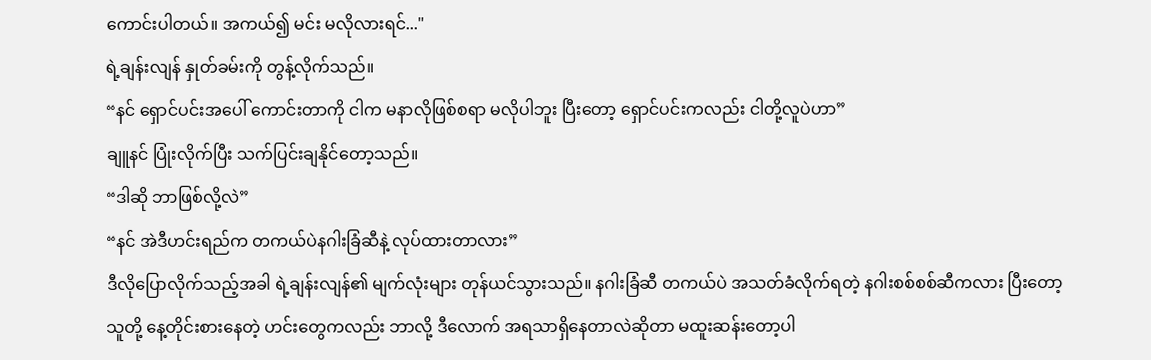ကောင်းပါတယ်။ အကယ်၍ မင်း မလိုလားရင်..."
ရဲ့ချန်းလျန် နှုတ်ခမ်းကို တွန့်လိုက်သည်။
“နင် ရှောင်ပင်းအပေါ် ကောင်းတာကို ငါက မနာလိုဖြစ်စရာ မလိုပါဘူး ပြီးတော့ ရှောင်ပင်းကလည်း ငါတို့လူပဲဟာ”
ချူနင် ပြုံးလိုက်ပြီး သက်ပြင်းချနိုင်တော့သည်။
“ဒါဆို ဘာဖြစ်လို့လဲ”
“နင် အဲဒီဟင်းရည်က တကယ်ပဲနဂါးခြံဆီနဲ့ လုပ်ထားတာလား”
ဒီလိုပြောလိုက်သည့်အခါ ရဲ့ချန်းလျန်၏ မျက်လုံးများ တုန်ယင်သွားသည်။ နဂါးခြံဆီ တကယ်ပဲ အသတ်ခံလိုက်ရတဲ့ နဂါးစစ်စစ်ဆီကလား ပြီးတော့ သူတို့ နေ့တိုင်းစားနေတဲ့ ဟင်းတွေကလည်း ဘာလို့ ဒီလောက် အရသာရှိနေတာလဲဆိုတာ မထူးဆန်းတော့ပါ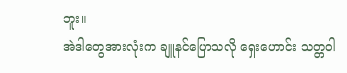ဘူး။
အဲဒါတွေအားလုံးက ချူနင်ပြောသလို ရှေးဟောင်း သတ္တဝါ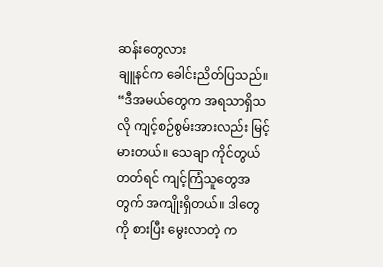ဆန်းတွေလား
ချူနင်က ခေါင်းညိတ်ပြသည်။
“ဒီအမယ်တွေက အရသာရှိသလို ကျင့်စဉ်စွမ်းအားလည်း မြင့်မားတယ်။ သေချာ ကိုင်တွယ်တတ်ရင် ကျင့်ကြံသူတွေအတွက် အကျိုးရှိတယ်။ ဒါတွေကို စားပြီး မွေးလာတဲ့ က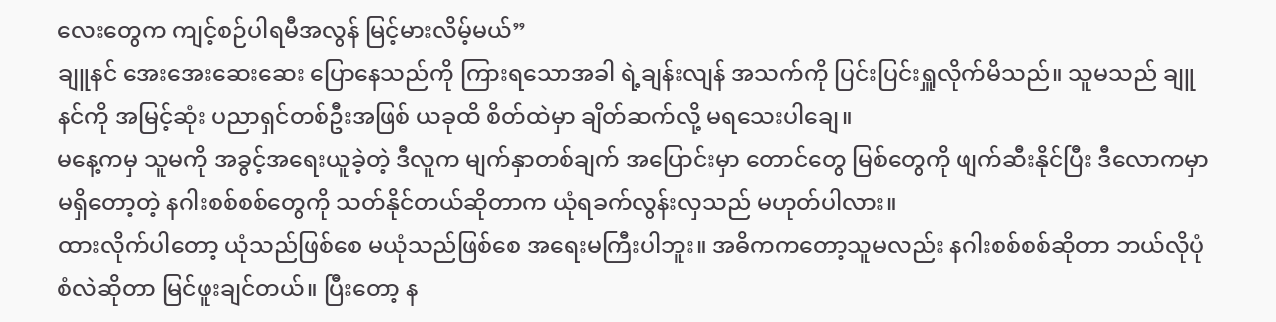လေးတွေက ကျင့်စဉ်ပါရမီအလွန် မြင့်မားလိမ့်မယ်”
ချူနင် အေးအေးဆေးဆေး ပြောနေသည်ကို ကြားရသောအခါ ရဲ့ချန်းလျန် အသက်ကို ပြင်းပြင်းရှူလိုက်မိသည်။ သူမသည် ချူနင်ကို အမြင့်ဆုံး ပညာရှင်တစ်ဦးအဖြစ် ယခုထိ စိတ်ထဲမှာ ချိတ်ဆက်လို့ မရသေးပါချေ။
မနေ့ကမှ သူမကို အခွင့်အရေးယူခဲ့တဲ့ ဒီလူက မျက်နှာတစ်ချက် အပြောင်းမှာ တောင်တွေ မြစ်တွေကို ဖျက်ဆီးနိုင်ပြီး ဒီလောကမှာ မရှိတော့တဲ့ နဂါးစစ်စစ်တွေကို သတ်နိုင်တယ်ဆိုတာက ယုံရခက်လွန်းလှသည် မဟုတ်ပါလား။
ထားလိုက်ပါတော့ ယုံသည်ဖြစ်စေ မယုံသည်ဖြစ်စေ အရေးမကြီးပါဘူး။ အဓိကကတော့သူမလည်း နဂါးစစ်စစ်ဆိုတာ ဘယ်လိုပုံစံလဲဆိုတာ မြင်ဖူးချင်တယ်။ ပြီးတော့ န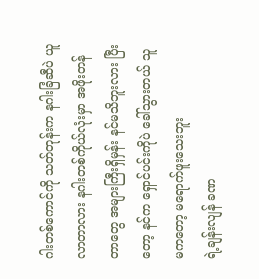ဂါးတစ်ကောင်ကို သတ်တုန်းက နဂါးခြံဆီပဲ ယူလာတာလား နဂါးတစ်ကိုယ်လုံးမှာ အဖိုးတန်တာတွေ အများကြီးရှိမှန်း နင်မသိဘူးလား ပြီးတော့ နင်က ရှောင်ပင်းကိုပဲ ခေါ်သွားတယ် သူမကတော့ မရောက်ဖူးသေးဘူး
ရဲ့ချန်းလျန် ခဏ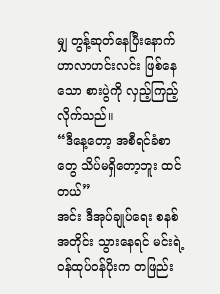မျှ တွန့်ဆုတ်နေပြီးနောက် ဟာလာဟင်းလင်း ဖြစ်နေသော စားပွဲကို လှည့်ကြည့်လိုက်သည်။
“ဒီနေ့တော့ အစီရင်ခံစာတွေ သိပ်မရှိတော့ဘူး ထင်တယ်”
အင်း ဒီအုပ်ချုပ်ရေး စနစ်အတိုင်း သွားနေရင် မင်းရဲ့ဝန်ထုပ်ဝန်ပိုးက တဖြည်း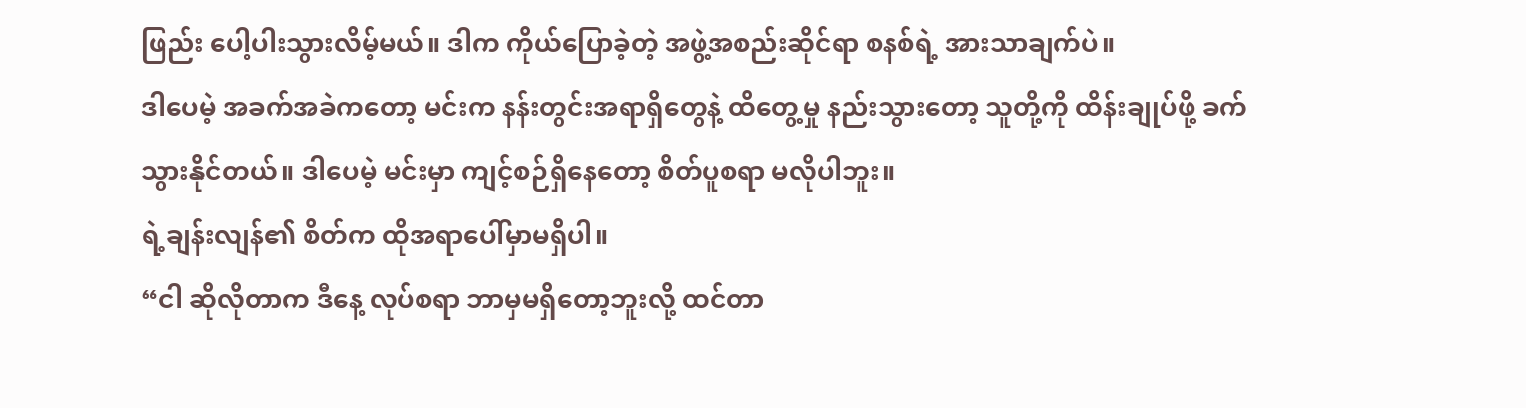ဖြည်း ပေါ့ပါးသွားလိမ့်မယ်။ ဒါက ကိုယ်ပြောခဲ့တဲ့ အဖွဲ့အစည်းဆိုင်ရာ စနစ်ရဲ့ အားသာချက်ပဲ။
ဒါပေမဲ့ အခက်အခဲကတော့ မင်းက နန်းတွင်းအရာရှိတွေနဲ့ ထိတွေ့မှု နည်းသွားတော့ သူတို့ကို ထိန်းချုပ်ဖို့ ခက်သွားနိုင်တယ်။ ဒါပေမဲ့ မင်းမှာ ကျင့်စဉ်ရှိနေတော့ စိတ်ပူစရာ မလိုပါဘူး။
ရဲ့ချန်းလျန်၏ စိတ်က ထိုအရာပေါ်မှာမရှိပါ။
“ငါ ဆိုလိုတာက ဒီနေ့ လုပ်စရာ ဘာမှမရှိတော့ဘူးလို့ ထင်တာ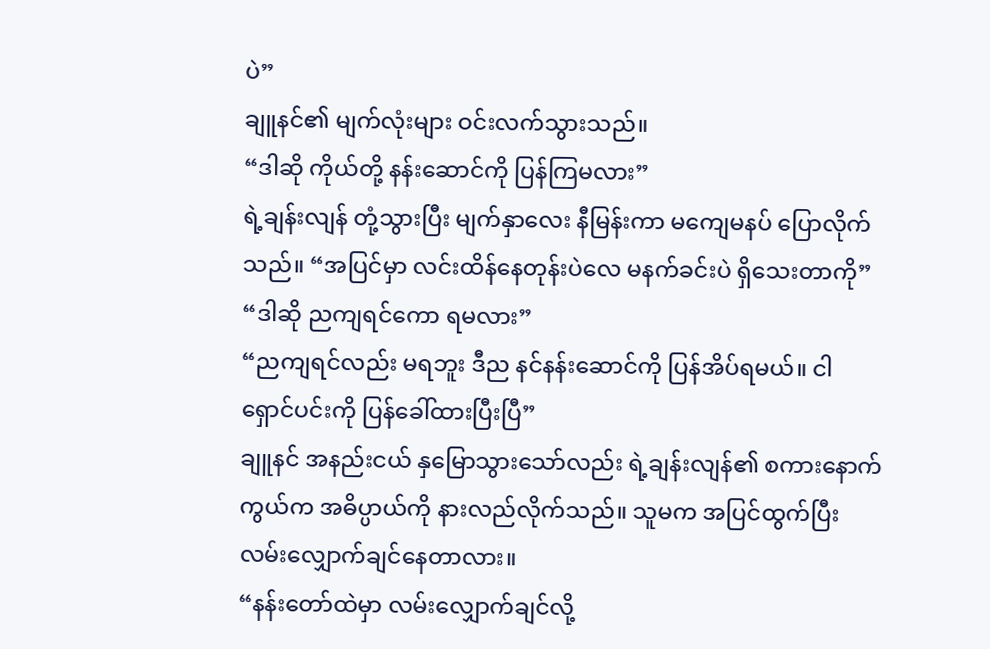ပဲ”
ချူနင်၏ မျက်လုံးများ ဝင်းလက်သွားသည်။
“ဒါဆို ကိုယ်တို့ နန်းဆောင်ကို ပြန်ကြမလား”
ရဲ့ချန်းလျန် တုံ့သွားပြီး မျက်နှာလေး နီမြန်းကာ မကျေမနပ် ပြောလိုက်သည်။ “အပြင်မှာ လင်းထိန်နေတုန်းပဲလေ မနက်ခင်းပဲ ရှိသေးတာကို”
“ဒါဆို ညကျရင်ကော ရမလား”
“ညကျရင်လည်း မရဘူး ဒီည နင်နန်းဆောင်ကို ပြန်အိပ်ရမယ်။ ငါ ရှောင်ပင်းကို ပြန်ခေါ်ထားပြီးပြီ”
ချူနင် အနည်းငယ် နှမြောသွားသော်လည်း ရဲ့ချန်းလျန်၏ စကားနောက်ကွယ်က အဓိပ္ပာယ်ကို နားလည်လိုက်သည်။ သူမက အပြင်ထွက်ပြီး လမ်းလျှောက်ချင်နေတာလား။
“နန်းတော်ထဲမှာ လမ်းလျှောက်ချင်လို့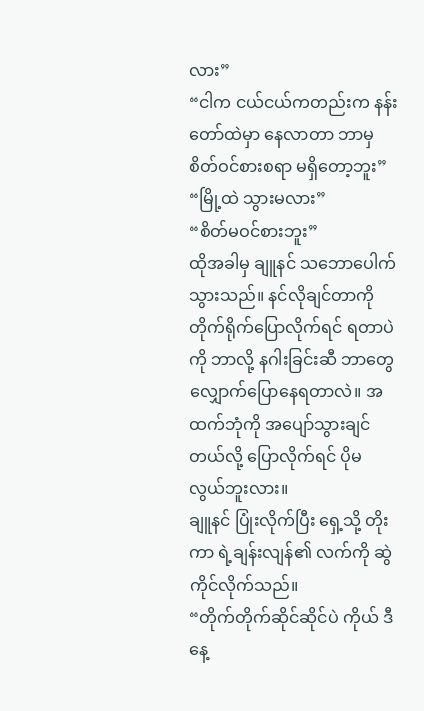လား”
“ငါက ငယ်ငယ်ကတည်းက နန်းတော်ထဲမှာ နေလာတာ ဘာမှ စိတ်ဝင်စားစရာ မရှိတော့ဘူး”
“မြို့ထဲ သွားမလား”
“စိတ်မဝင်စားဘူး”
ထိုအခါမှ ချူနင် သဘောပေါက်သွားသည်။ နင်လိုချင်တာကို တိုက်ရိုက်ပြောလိုက်ရင် ရတာပဲကို ဘာလို့ နဂါးခြင်းဆီ ဘာတွေ လျှောက်ပြောနေရတာလဲ။ အထက်ဘုံကို အပျော်သွားချင်တယ်လို့ ပြောလိုက်ရင် ပိုမလွယ်ဘူးလား။
ချူနင် ပြုံးလိုက်ပြီး ရှေ့သို့ တိုးကာ ရဲ့ချန်းလျန်၏ လက်ကို ဆွဲကိုင်လိုက်သည်။
“တိုက်တိုက်ဆိုင်ဆိုင်ပဲ ကိုယ် ဒီနေ့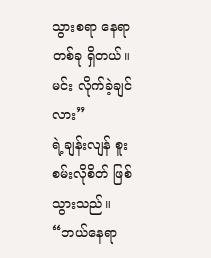သွားစရာ နေရာတစ်ခု ရှိတယ်။ မင်း လိုက်ခဲ့ချင်လား”
ရဲ့ချန်းလျန် စူးစမ်းလိုစိတ် ဖြစ်သွားသည်။
“ဘယ်နေရာ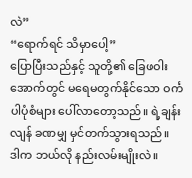လဲ”
“ရောက်ရင် သိမှာပေါ့”
ပြောပြီးသည်နှင့် သူတို့၏ ခြေဖဝါးအောက်တွင် မရေမတွက်နိုင်သော ဝင်္ကပါပုံစံများ ပေါ်လာတော့သည်။ ရဲ့ချန်းလျန် ခဏမျှ မှင်တက်သွားရသည်။
ဒါက ဘယ်လို နည်းလမ်းမျိုးလဲ။